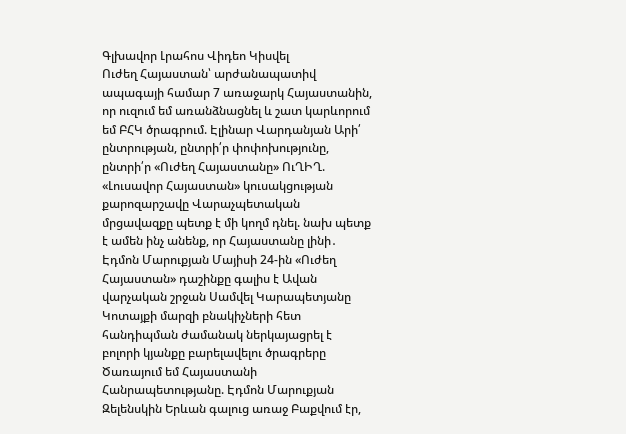Գլխավոր Լրահոս Վիդեո Կիսվել
Ուժեղ Հայաստան՝ արժանապատիվ ապագայի համար 7 առաջարկ Հայաստանին, որ ուզում եմ առանձնացնել և շատ կարևորում եմ ԲՀԿ ծրագրում. Էլինար Վարդանյան Արի՛ ընտրության, ընտրի՛ր փոփոխությունը, ընտրի՛ր «Ուժեղ Հայաստանը» ՈւՂԻՂ. «Լուսավոր Հայաստան» կուսակցության քարոզարշավը Վարաչպետական մրցավազքը պետք է մի կողմ դնել. նախ պետք է ամեն ինչ անենք, որ Հայաստանը լինի․ Էդմոն Մարուքյան Մայիսի 24-ին «Ուժեղ Հայաստան» դաշինքը գալիս է Ավան վարչական շրջան Սամվել Կարապետյանը Կոտայքի մարզի բնակիչների հետ հանդիպման ժամանակ ներկայացրել է բոլորի կյանքը բարելավելու ծրագրերը Ծառայում եմ Հայաստանի Հանրապետությանը. Էդմոն Մարուքյան Զելենսկին Երևան գալուց առաջ Բաքվում էր,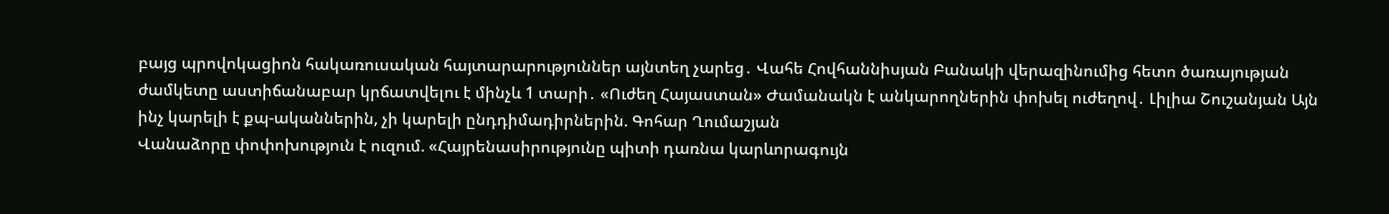բայց պրովոկացիոն հակառուսական հայտարարություններ այնտեղ չարեց․ Վահե Հովհաննիսյան Բանակի վերազինումից հետո ծառայության ժամկետը աստիճանաբար կրճատվելու է մինչև 1 տարի․ «Ուժեղ Հայաստան» Ժամանակն է անկարողներին փոխել ուժեղով․ Լիլիա Շուշանյան Այն ինչ կարելի է քպ-ականներին, չի կարելի ընդդիմադիրներին. Գոհար Ղումաշյան
Վանաձորը փոփոխություն է ուզում. «Հայրենասիրությունը պիտի դառնա կարևորագույն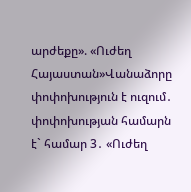արժեքը». «Ուժեղ Հայաստան»Վանաձորը փոփոխություն է ուզում․ փոփոխության համարն է` համար 3․ «Ուժեղ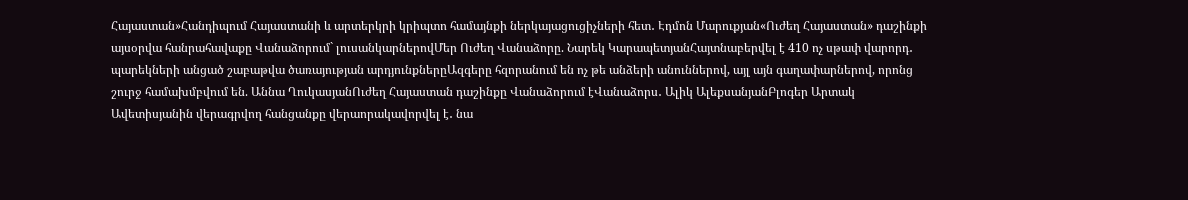Հայաստան»Հանդիպում Հայաստանի և արտերկրի կրիպտո համայնքի ներկայացուցիչների հետ․ Էդմոն Մարուքյան«Ուժեղ Հայաստան» դաշինքի այսօրվա հանրահավաքը Վանաձորում` լուսանկարներովՄեր Ուժեղ Վանաձորը. Նարեկ ԿարապետյանՀայտնաբերվել է 410 ոչ սթափ վարորդ․ պարեկների անցած շաբաթվա ծառայության արդյունքներըԱզգերը հզորանում են ոչ թե անձերի անուններով, այլ այն գաղափարներով, որոնց շուրջ համախմբվում են. Աննա ՂուկասյանՈւժեղ Հայաստան դաշինքը Վանաձորում էՎանաձորս․ Ալիկ ԱլեքսանյանԲլոգեր Արտակ Ավետիսյանին վերագրվող հանցանքը վերաորակավորվել է․ նա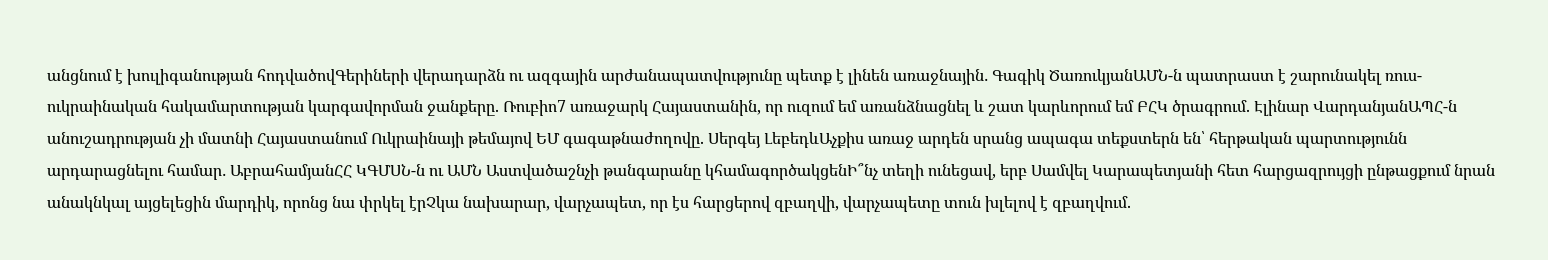անցնում է խուլիգանության հոդվածովԳերիների վերադարձն ու ազգային արժանապատվությունը պետք է լինեն առաջնային․ Գագիկ ԾառուկյանԱՄՆ-ն պատրաստ է շարունակել ռուս-ուկրաինական հակամարտության կարգավորման ջանքերը. Ռուբիո7 առաջարկ Հայաստանին, որ ուզում եմ առանձնացնել և շատ կարևորում եմ ԲՀԿ ծրագրում. Էլինար ՎարդանյանԱՊՀ-ն անուշադրության չի մատնի Հայաստանում Ուկրաինայի թեմայով ԵՄ գագաթնաժողովը. Սերգեյ ԼեբեդևԱչքիս առաջ արդեն սրանց ապագա տեքստերն են՝ հերթական պարտությունն արդարացնելու համար․ ԱբրահամյանՀՀ ԿԳՄՍՆ-ն ու ԱՄՆ Աստվածաշնչի թանգարանը կհամագործակցենԻ՞նչ տեղի ունեցավ, երբ Սամվել Կարապետյանի հետ հարցազրույցի ընթացքում նրան անակնկալ այցելեցին մարդիկ, որոնց նա փրկել էրՉկա նախարար, վարչապետ, որ էս հարցերով զբաղվի, վարչապետը տուն խլելով է զբաղվում.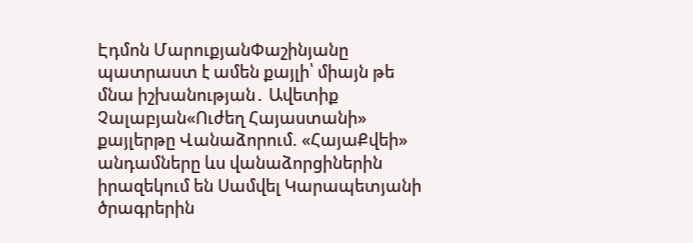Էդմոն ՄարուքյանՓաշինյանը պատրաստ է ամեն քայլի՝ միայն թե մնա իշխանության․ Ավետիք Չալաբյան«Ուժեղ Հայաստանի» քայլերթը Վանաձորում. «ՀայաՔվեի» անդամները ևս վանաձորցիներին իրազեկում են Սամվել Կարապետյանի ծրագրերին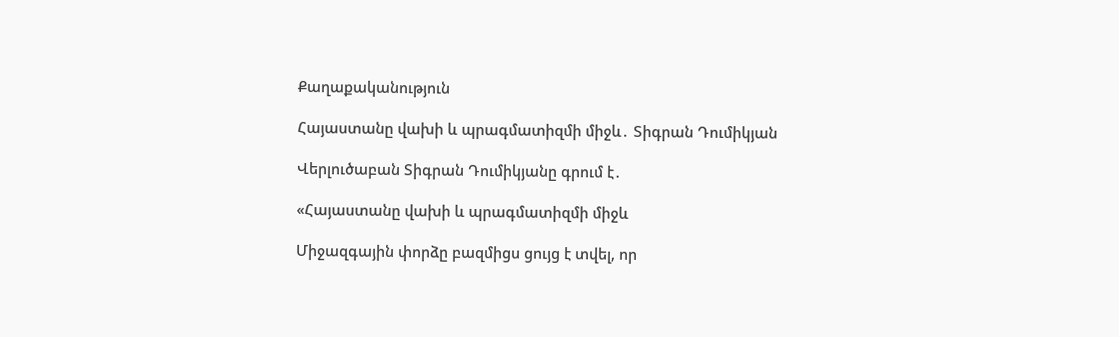Քաղաքականություն

Հայաստանը վախի և պրագմատիզմի միջև․ Տիգրան Դումիկյան

Վերլուծաբան Տիգրան Դումիկյանը գրում է․

«Հայաստանը վախի և պրագմատիզմի միջև

Միջազգային փորձը բազմիցս ցույց է տվել, որ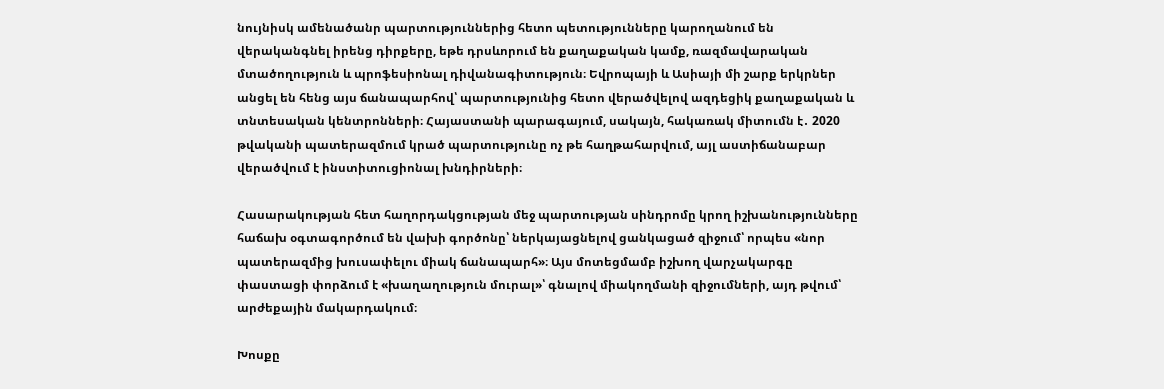նույնիսկ ամենածանր պարտություններից հետո պետությունները կարողանում են վերականգնել իրենց դիրքերը, եթե դրսևորում են քաղաքական կամք, ռազմավարական մտածողություն և պրոֆեսիոնալ դիվանագիտություն։ Եվրոպայի և Ասիայի մի շարք երկրներ անցել են հենց այս ճանապարհով՝ պարտությունից հետո վերածվելով ազդեցիկ քաղաքական և տնտեսական կենտրոնների։ Հայաստանի պարագայում, սակայն, հակառակ միտումն է․ 2020 թվականի պատերազմում կրած պարտությունը ոչ թե հաղթահարվում, այլ աստիճանաբար վերածվում է ինստիտուցիոնալ խնդիրների։

Հասարակության հետ հաղորդակցության մեջ պարտության սինդրոմը կրող իշխանությունները հաճախ օգտագործում են վախի գործոնը՝ ներկայացնելով ցանկացած զիջում՝ որպես «նոր պատերազմից խուսափելու միակ ճանապարհ»։ Այս մոտեցմամբ իշխող վարչակարգը փաստացի փորձում է «խաղաղություն մուրալ»՝ գնալով միակողմանի զիջումների, այդ թվում՝ արժեքային մակարդակում։

Խոսքը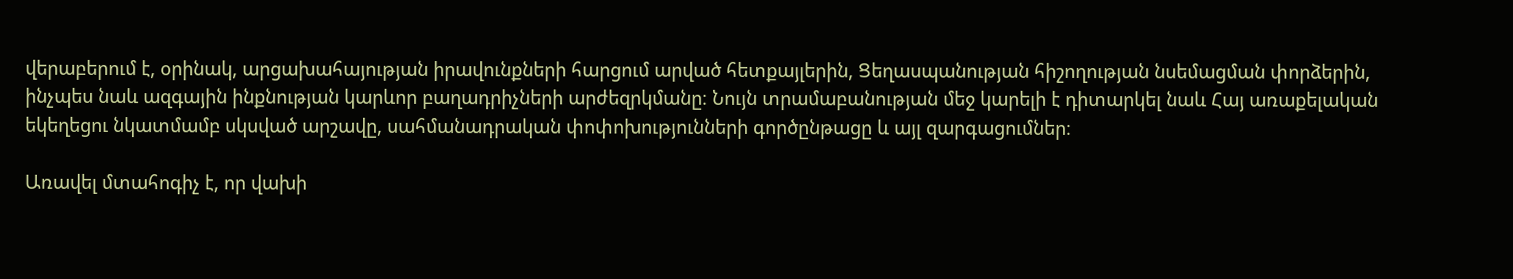վերաբերում է, օրինակ, արցախահայության իրավունքների հարցում արված հետքայլերին, Ցեղասպանության հիշողության նսեմացման փորձերին, ինչպես նաև ազգային ինքնության կարևոր բաղադրիչների արժեզրկմանը։ Նույն տրամաբանության մեջ կարելի է դիտարկել նաև Հայ առաքելական եկեղեցու նկատմամբ սկսված արշավը, սահմանադրական փոփոխությունների գործընթացը և այլ զարգացումներ։

Առավել մտահոգիչ է, որ վախի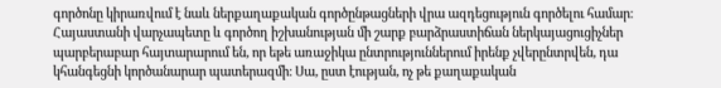գործոնը կիրառվում է նաև ներքաղաքական գործընթացների վրա ազդեցություն գործելու համար։ Հայաստանի վարչապետը և գործող իշխանության մի շարք բարձրաստիճան ներկայացուցիչներ պարբերաբար հայտարարում են, որ եթե առաջիկա ընտրություններում իրենք չվերընտրվեն, դա կհանգեցնի կործանարար պատերազմի։ Սա, ըստ էության, ոչ թե քաղաքական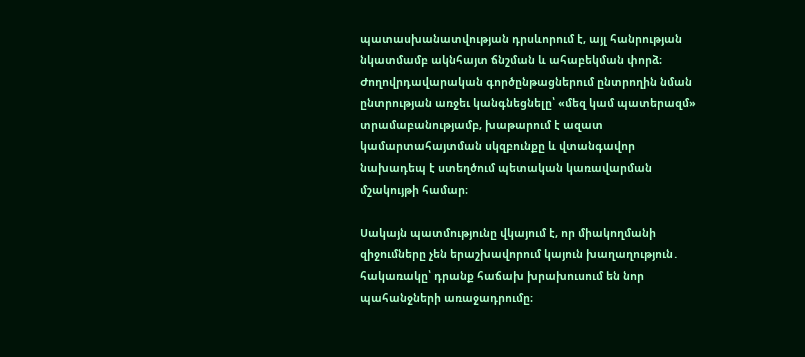պատասխանատվության դրսևորում է, այլ հանրության նկատմամբ ակնհայտ ճնշման և ահաբեկման փորձ։ Ժողովրդավարական գործընթացներում ընտրողին նման ընտրության առջեւ կանգնեցնելը՝ «մեզ կամ պատերազմ» տրամաբանությամբ, խաթարում է ազատ կամարտահայտման սկզբունքը և վտանգավոր նախադեպ է ստեղծում պետական կառավարման մշակույթի համար։

Սակայն պատմությունը վկայում է, որ միակողմանի զիջումները չեն երաշխավորում կայուն խաղաղություն․ հակառակը՝ դրանք հաճախ խրախուսում են նոր պահանջների առաջադրումը։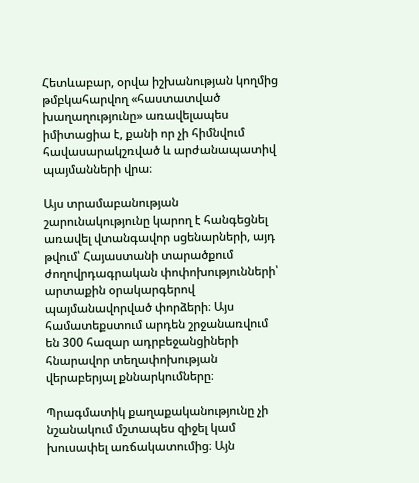Հետևաբար, օրվա իշխանության կողմից թմբկահարվող «հաստատված խաղաղությունը» առավելապես իմիտացիա է, քանի որ չի հիմնվում հավասարակշռված և արժանապատիվ պայմանների վրա։

Այս տրամաբանության շարունակությունը կարող է հանգեցնել առավել վտանգավոր սցենարների, այդ թվում՝ Հայաստանի տարածքում ժողովրդագրական փոփոխությունների՝ արտաքին օրակարգերով պայմանավորված փորձերի։ Այս համատեքստում արդեն շրջանառվում են 300 հազար ադրբեջանցիների հնարավոր տեղափոխության վերաբերյալ քննարկումները։

Պրագմատիկ քաղաքականությունը չի նշանակում մշտապես զիջել կամ խուսափել առճակատումից։ Այն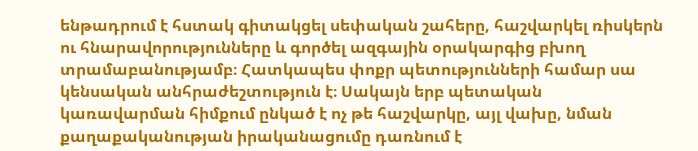ենթադրում է հստակ գիտակցել սեփական շահերը, հաշվարկել ռիսկերն ու հնարավորությունները և գործել ազգային օրակարգից բխող տրամաբանությամբ։ Հատկապես փոքր պետությունների համար սա կենսական անհրաժեշտություն է։ Սակայն երբ պետական կառավարման հիմքում ընկած է ոչ թե հաշվարկը, այլ վախը, նման քաղաքականության իրականացումը դառնում է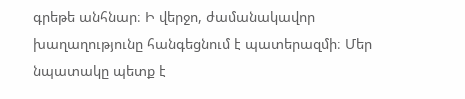գրեթե անհնար։ Ի վերջո, ժամանակավոր խաղաղությունը հանգեցնում է պատերազմի։ Մեր նպատակը պետք է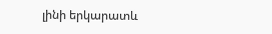լինի երկարատև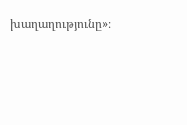խաղաղությունը»։